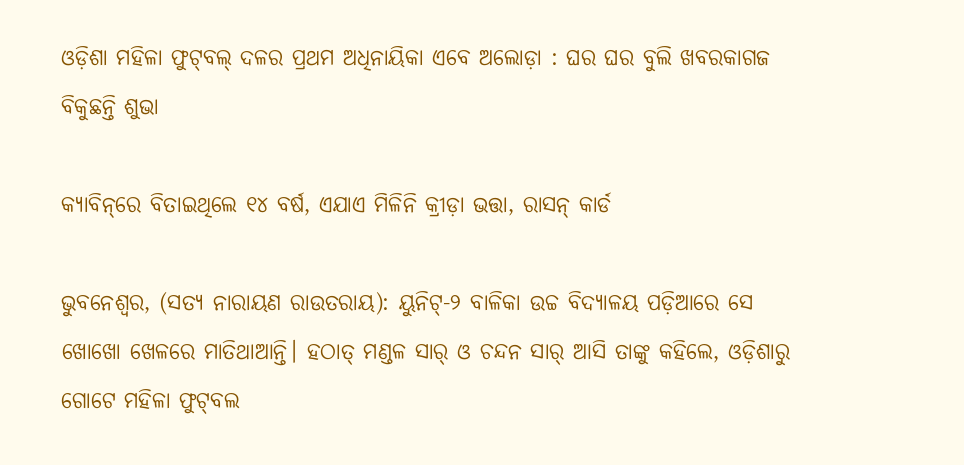ଓଡ଼ିଶା ମହିଳା ଫୁଟ୍‌ବଲ୍ ଦଳର ପ୍ରଥମ ଅଧିନାୟିକା ଏବେ ଅଲୋଡ଼ା : ଘର ଘର ବୁଲି ଖବରକାଗଜ ବିକୁଛନ୍ତି ଶୁଭା

କ୍ୟାବିନ୍‌ରେ ବିତାଇଥିଲେ ୧୪ ବର୍ଷ, ଏଯାଏ ମିଳିନି କ୍ରୀଡ଼ା ଭତ୍ତା, ରାସନ୍ କାର୍ଡ

ଭୁବନେଶ୍ବର, (ସତ୍ୟ ନାରାୟଣ ରାଉତରାୟ): ୟୁନିଟ୍‌-୨ ବାଳିକା ଉଚ୍ଚ ବିଦ୍ୟାଳୟ ପଡ଼ିଆରେ ସେ ଖୋଖୋ ଖେଳରେ ମାତିଥାଆନ୍ତି। ହଠାତ୍‌ ମଣ୍ଡଳ ସାର୍‌ ଓ ଚନ୍ଦନ ସାର୍‌ ଆସି ତାଙ୍କୁ କହିଲେ, ଓଡ଼ିଶାରୁ ଗୋଟେ ମହିଳା ଫୁଟ୍‌ବଲ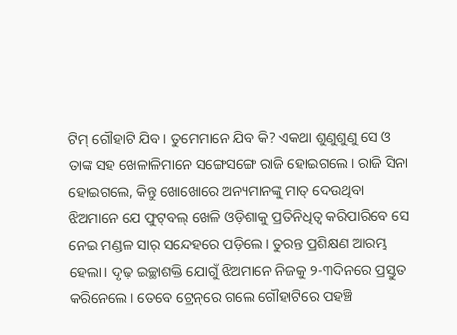ଟିମ୍‌ ଗୌହାଟି ଯିବ। ତୁମେମାନେ ଯିବ କି? ଏକଥା ଶୁଣୁଶୁଣୁ ସେ ଓ ତାଙ୍କ ସହ‌ ଖେଳାଳିମାନେ ସଙ୍ଗେସଙ୍ଗେ ରାଜି ହୋଇଗଲେ। ରାଜି ସିନା ହୋଇଗଲେ, କିନ୍ତୁ ଖୋଖୋରେ ଅନ୍ୟମାନଙ୍କୁ ମାତ୍‌ ଦେଉଥିବା ଝିଅମାନେ ଯେ ଫୁଟ୍‌ବଲ୍‌ ଖେଳି ଓଡ଼ିଶାକୁ ପ୍ରତିନିଧିତ୍ବ କରିପାରିବେ ସେ ନେଇ ମଣ୍ଡଳ ସାର୍‌ ସନ୍ଦେହରେ ପଡ଼ିଲେ। ତୁରନ୍ତ ପ୍ରଶିକ୍ଷଣ ଆରମ୍ଭ ହେଲା। ଦୃଢ଼ ଇଚ୍ଛାଶକ୍ତି ଯୋଗୁଁ ଝିଅମାନେ ନିଜକୁ ୨-୩ଦିନରେ ପ୍ରସ୍ତୁତ କରିନେଲେ। ତେବେ ଟ୍ରେନ୍‌ରେ ଗଲେ ଗୌହାଟିରେ ପହଞ୍ଚି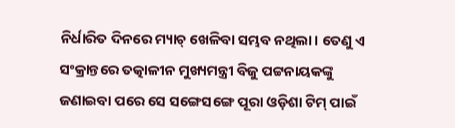ନିର୍ଧାରିତ ଦିନରେ ମ୍ୟାଚ୍‌ ଖେଳିବା ସମ୍ଭବ ନଥିଲା। ତେଣୁ ଏ ସଂକ୍ରାନ୍ତରେ ତତ୍କାଳୀନ ମୁଖ୍ୟମନ୍ତ୍ରୀ ବିଜୁ ପଟ୍ଟନାୟକଙ୍କୁ ଜଣାଇବା ପରେ ସେ ସଙ୍ଗେସଙ୍ଗେ ପୂରା ଓଡ଼ିଶା ଟିମ୍‌ ପାଇଁ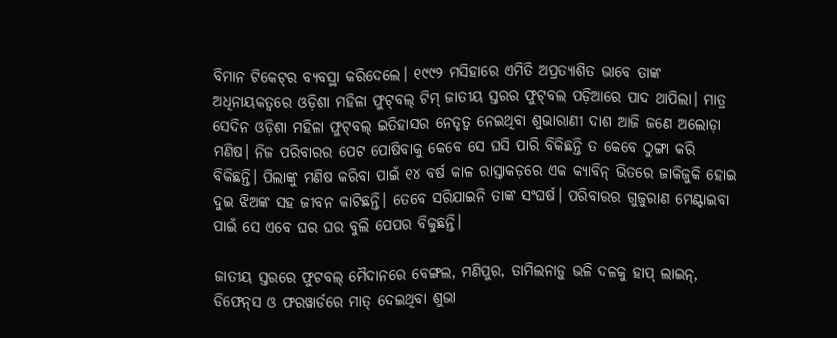ବିମାନ ଟିକେଟ୍‌ର ବ୍ୟବସ୍ଥା କରିଦେଲେ। ୧୯୯୨ ମସିହାରେ ଏମିତି ଅପ୍ରତ୍ୟାଶିତ ଭାବେ ତାଙ୍କ ଅଧିନାୟକତ୍ବରେ ଓଡ଼ିଶା ମହିଳା ଫୁଟ୍‌ବଲ୍‌ ଟିମ୍‌ ଜାତୀୟ ସ୍ତରର ଫୁଟ୍‌ବଲ ପଡ଼ିଆରେ ପାଦ ଥାପିଲା। ମାତ୍ର ସେଦିନ ଓଡ଼ିଶା ମହିଳା ଫୁଟ୍‌ବଲ୍‌ ଇତିହାସର ନେତୃତ୍ବ ନେଇଥିବା ଶୁଭାରାଣୀ ଦାଶ ଆଜି ଜଣେ ଅଲୋଡ଼ା ମଣିଷ। ‌ନିଜ ପରିବାରର ପେଟ ପୋଷିବାକୁ କେବେ ସେ ଘସି ପାରି ବିକିଛନ୍ତି ତ କେବେ ଠୁଙ୍ଗା କରି ବିକିଛନ୍ତି। ପିଲାଙ୍କୁ ମଣିଷ କରିବା ପାଇଁ ୧୪ ବର୍ଷ କାଳ ରାସ୍ତାକଡ଼ରେ ଏକ କ୍ୟାବିନ୍‌ ଭିତରେ ଜାକିଜୁକି ହୋଇ ଦୁଇ ଝିଅଙ୍କ ସହ ଜୀବନ କାଟିଛନ୍ତି। ତେବେ ସରିଯାଇନି ତାଙ୍କ ସଂଘର୍ଷ। ପରିବାରର ଗୁଜୁରାଣ ମେଣ୍ଟାଇବା ପାଇଁ ସେ ଏବେ ଘର ଘର ବୁଲି ପେପର ବିକୁଛନ୍ତି।

ଜାତୀୟ ସ୍ତରରେ ଫୁଟବଲ୍ ମୈଦାନରେ ବେଙ୍ଗଲ, ମଣିପୁର, ତାମିଲନାଡ଼ୁ ଭଳି ଦଳକୁ ହାପ୍‌ ଲାଇନ୍‌, ଡିଫେନ୍‌ସ ଓ ଫରୱାର୍ଡରେ ମାତ୍‌ ଦେଇଥିବା ଶୁଭା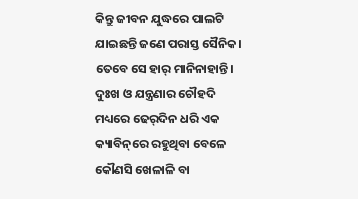କିନ୍ତୁ ଜୀବନ ଯୁଦ୍ଧରେ ପାଲଟି ଯାଇଛନ୍ତି ଜଣେ ପରାସ୍ତ ସୈନିକ। ତେବେ ସେ ହାର୍‌ ମାନିନାହାନ୍ତି। ଦୁଃଖ ଓ ଯନ୍ତ୍ରଣାର ଚୌହଦି ମଧ୍ୟରେ ଢେର୍‌ଦିନ ଧରି ଏକ କ୍ୟାବିନ୍‌ରେ ରହୁଥିବା ବେଳେ କୌଣସି ଖେଳାଳି ବା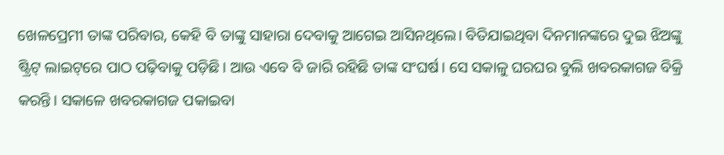ଖେଳପ୍ରେମୀ ତାଙ୍କ ପରିବାର, କେହି ବି ତାଙ୍କୁ ସାହାରା ଦେବାକୁ ଆଗେଇ ଆସିନଥିଲେ। ବିତିଯାଇଥିବା ଦିନମାନଙ୍କରେ ଦୁଇ ଝିଅଙ୍କୁ ଷ୍ଟ୍ରିଟ୍‌ ଲାଇଟ୍‌ରେ ପାଠ ପଢ଼ିବାକୁ ପଡ଼ିଛି। ଆଉ ଏବେ ବି ଜାରି ରହିଛି ତାଙ୍କ ସଂଘର୍ଷ। ସେ ସକାଳୁ ଘରଘର ବୁଲି ଖବରକାଗଜ ବିକ୍ରି କରନ୍ତି। ସକାଳେ ଖବରକାଗଜ ପକାଇବା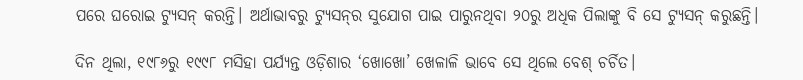ପରେ ଘରୋଇ ଟ୍ୟୁସନ୍‌ କରନ୍ତି। ଅର୍ଥାଭାବରୁ ଟ୍ୟୁସନ୍‌ର ସୁଯୋଗ ପାଇ ପାରୁନଥିବା ୨୦ରୁ ଅଧିକ ପିଲାଙ୍କୁ ବି ସେ ଟ୍ୟୁସନ୍‌ କରୁଛନ୍ତି।

ଦିନ ଥିଲା, ୧୯୮୬ରୁ ୧୯୯୮ ମସିହା ପର୍ଯ୍ୟନ୍ତ ଓଡ଼ିଶାର ‘ଖୋଖୋ’ ଖେଳାଳି ଭାବେ ସେ ଥିଲେ ବେଶ୍‌ ଚର୍ଚିତ।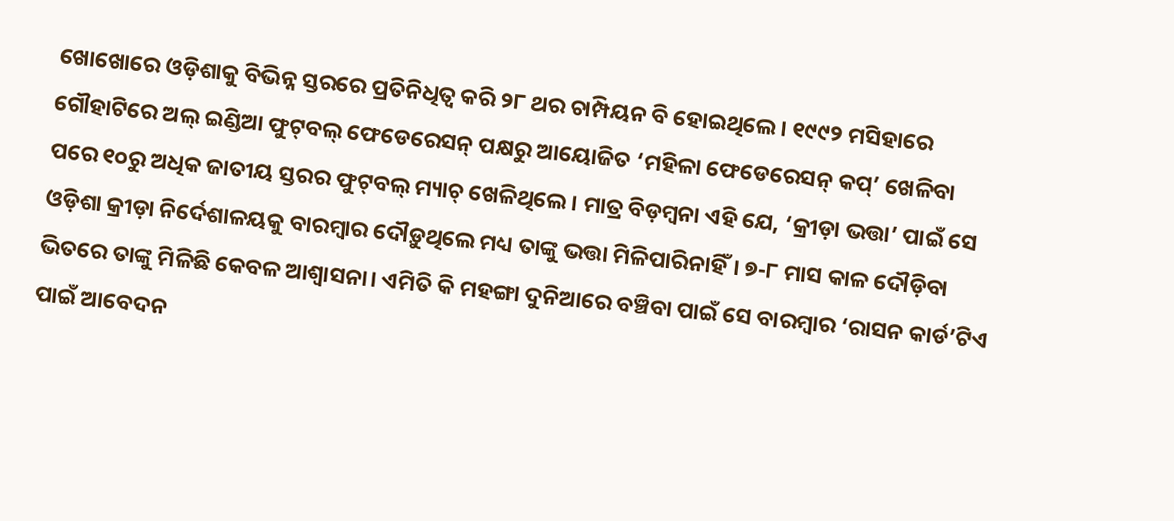ଖୋଖୋରେ ଓଡ଼ିଶାକୁ ବିଭିନ୍ନ ସ୍ତରରେ ପ୍ରତିନିଧିତ୍ବ କରି ୨୮ ଥର ଚାମ୍ପିୟନ ବି ହୋଇଥିଲେ। ୧୯୯୨ ମସିହାରେ ଗୌହାଟିରେ ଅଲ୍‌ ଇଣ୍ଡିଆ ଫୁଟ୍‌ବଲ୍‌ ଫେଡେରେସନ୍‌ ପକ୍ଷରୁ ଆୟୋଜିତ ‘ମହିଳା ଫେଡେରେସନ୍‌ କପ୍‌’ ଖେଳିବା ପରେ ୧୦ରୁ ଅଧିକ ଜାତୀୟ ସ୍ତରର ଫୁଟ୍‌ବଲ୍‌ ମ୍ୟାଚ୍‌ ଖେଳିଥିଲେ। ମାତ୍ର ବିଡ଼ମ୍ବନା ଏହି ଯେ, ‘କ୍ରୀଡ଼ା ଭତ୍ତା’ ପାଇଁ ସେ ଓଡ଼ିଶା କ୍ରୀଡ଼ା ନିର୍ଦେଶାଳୟକୁ ବାରମ୍ବାର ଦୌଡ଼ୁଥିଲେ ମଧ୍ୟ ତାଙ୍କୁ ଭତ୍ତା ମିଳିପାରିନାହିଁ। ୭-୮ ମାସ କାଳ ଦୌଡ଼ିବା ଭିତରେ ତାଙ୍କୁ ମିଳିଛି କେବଳ ଆଶ୍ବାସନା। ଏମିତି କି ମହଙ୍ଗା ଦୁନିଆରେ ବଞ୍ଚିବା ପାଇଁ ସେ ବାରମ୍ବାର ‘ରାସନ କାର୍ଡ’ଟିଏ ପାଇଁ ଆବେଦନ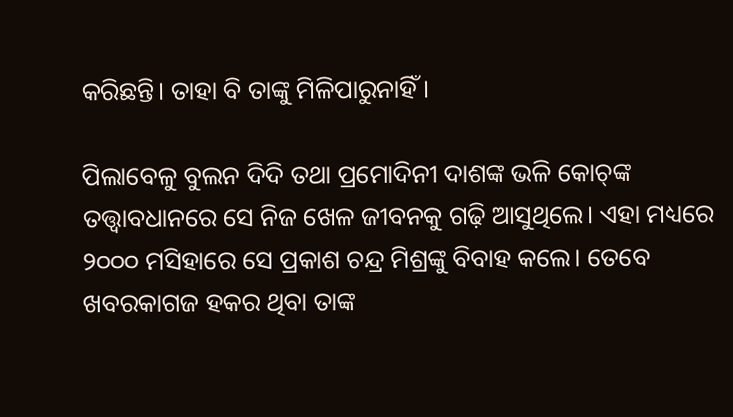କରିଛନ୍ତି। ତାହା ବି ତାଙ୍କୁ ମିଳିପାରୁନାହିଁ।

ପିଲାବେଳୁ ବୁଲନ ଦିଦି ତଥା ପ୍ରମୋଦିନୀ ଦାଶଙ୍କ ଭଳି କୋଚ୍‌ଙ୍କ ତତ୍ତ୍ବାବଧାନରେ ସେ ନିଜ ଖେଳ ଜୀବନକୁ ଗଢ଼ି ଆସୁଥିଲେ। ଏହା ମଧ୍ୟରେ ୨୦୦୦ ମସିହାରେ ସେ ପ୍ରକାଶ ଚନ୍ଦ୍ର ମିଶ୍ରଙ୍କୁ ବିବାହ କଲେ। ତେବେ ଖବରକାଗଜ ହକର ଥିବା ତାଙ୍କ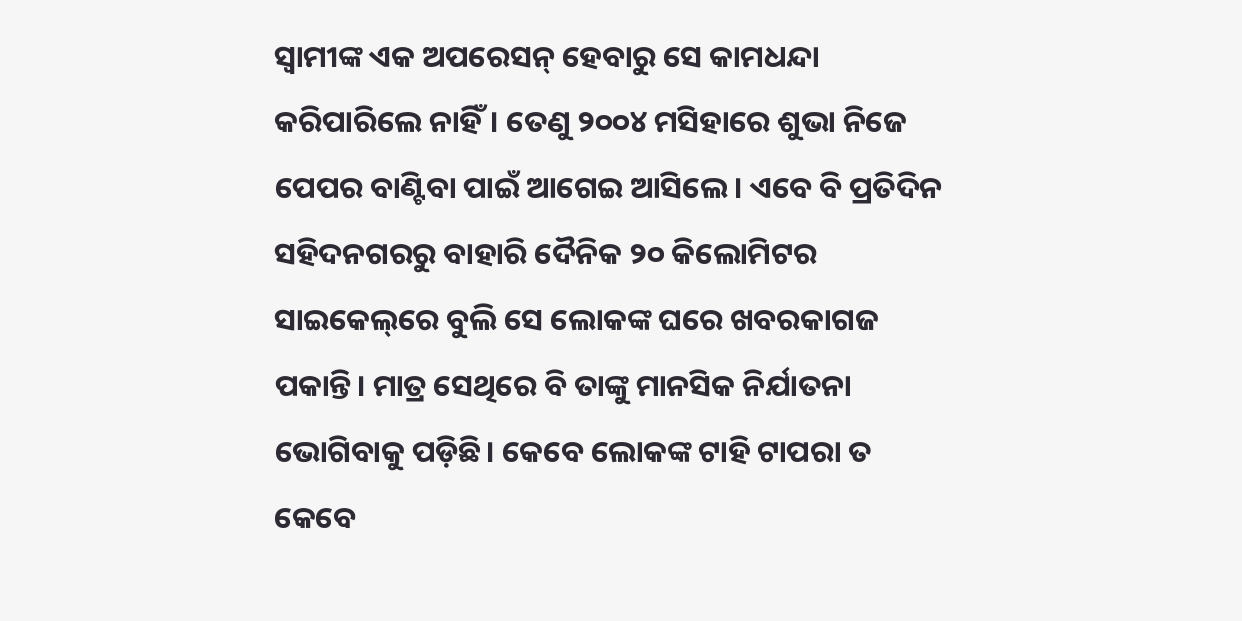ସ୍ବାମୀଙ୍କ ଏକ ଅପରେସନ୍‌ ହେବାରୁ ସେ କାମଧନ୍ଦା କରିପାରିଲେ ନାହିଁ। ତେଣୁ ୨୦୦୪ ମସିହାରେ ଶୁଭା ନିଜେ ପେପର ବାଣ୍ଟିବା ପାଇଁ ଆଗେଇ ଆସିଲେ। ଏବେ ବି ପ୍ରତିଦିନ ସହିଦନଗରରୁ ବାହାରି ଦୈନିକ ୨୦ କିଲୋମିଟର ସାଇକେଲ୍‌ରେ ବୁଲି ସେ ଲୋକଙ୍କ ଘରେ ଖବରକାଗଜ ପକାନ୍ତି। ମାତ୍ର ସେଥିରେ ବି ତାଙ୍କୁ ମାନସିକ ନିର୍ଯାତନା ଭୋଗିବାକୁ ପଡ଼ିଛି। କେବେ ଲୋକଙ୍କ ଟାହି ଟାପରା ତ କେବେ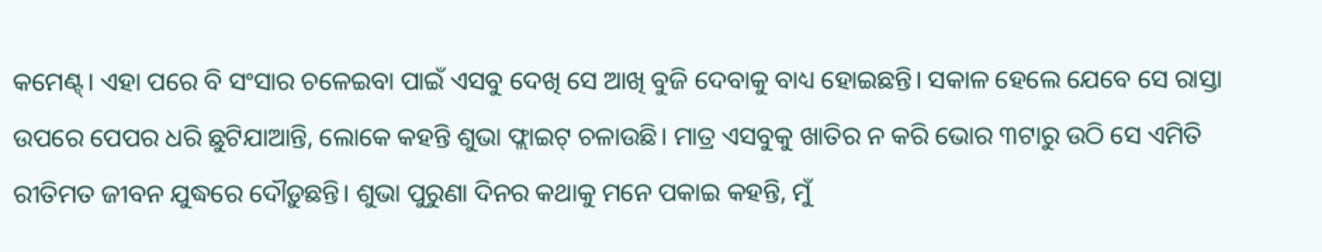କମେଣ୍ଟ୍‌। ଏହା ପରେ ବି ସଂସାର ଚଳେଇବା ପାଇଁ ଏସବୁ ଦେଖି ସେ ଆଖି ବୁଜି ଦେବାକୁ ବାଧ୍ୟ ହୋଇଛନ୍ତି। ସକାଳ ହେଲେ ଯେବେ ସେ ରାସ୍ତା ଉପରେ ପେପର ଧରି ଛୁଟିଯାଆନ୍ତି, ଲୋକେ କହନ୍ତି ଶୁଭା ଫ୍ଲାଇଟ୍‌ ଚଳାଉଛି। ମାତ୍ର ଏସବୁକୁ ଖାତିର ନ କରି ଭୋର ୩ଟାରୁ ଉଠି ସେ ଏମିତି ରୀତିମତ ଜୀବନ ଯୁଦ୍ଧରେ ଦୌଡ଼ୁଛନ୍ତି। ଶୁଭା ପୁରୁଣା ଦିନର କଥାକୁ ମନେ ପକାଇ କହନ୍ତି, ମୁଁ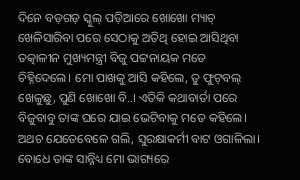ଦିନେ ବଡ଼ଗଡ଼ ସ୍କୁଲ୍‌ ପଡ଼ିଆରେ ଖୋଖୋ ମ୍ୟାଚ୍‌ ଖେଳିସାରିବା ‌ପରେ ସେଠାକୁ ଅତିଥି ହୋଇ ଆସିଥିବା ତତ୍କାଳୀନ ମୁଖ୍ୟମନ୍ତ୍ରୀ ବିଜୁ ପଟ୍ଟନାୟକ ମତେ ଚିହ୍ନିଦେଲେ। ମୋ ପାଖକୁ ଆସି କହିଲେ, ତୁ ଫୁଟ୍‌ବଲ୍‌ ଖେଳୁଛୁ, ପୁଣି ଖୋଖୋ ବି..। ଏତିକି କଥାବାର୍ତା ପରେ ବିଜୁବାବୁ ତାଙ୍କ ଘରେ ଯାଇ ଭେଟିବାକୁ ମତେ କହିଲେ। ଅଥଚ ଯେତେବେଳେ ଗଲି, ସୁରକ୍ଷାକର୍ମୀ ବାଟ ଓଗାଳିଲା। ବୋଧେ ତାଙ୍କ ସାନ୍ନିଧ୍ୟ ମୋ ଭାଗ୍ୟରେ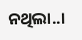ନଥିଲା..।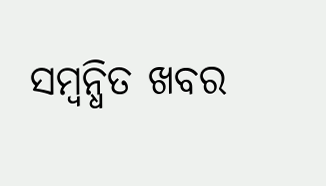ସମ୍ବନ୍ଧିତ ଖବର